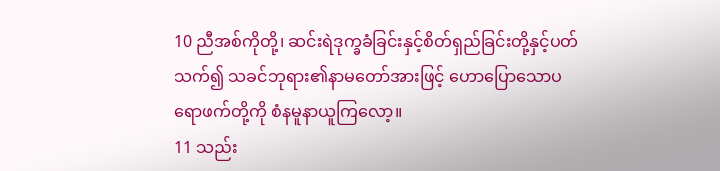10 ညီအစ်ကိုတို့၊ ဆင်းရဲဒုက္ခခံခြင်းနှင့်စိတ်ရှည်ခြင်းတို့နှင့်ပတ်သက်၍ သခင်ဘုရား၏နာမတော်အားဖြင့် ဟောပြောသောပရောဖက်တို့ကို စံနမူနာယူကြလော့။
11 သည်း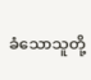ခံသောသူတို့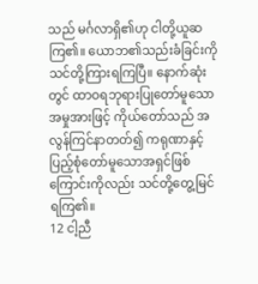သည် မင်္ဂလာရှိ၏ဟု ငါတို့ယူဆကြ၏။ ယောဘ၏သည်းခံခြင်းကို သင်တို့ကြားရကြပြီ။ နောက်ဆုံးတွင် ထာဝရဘုရားပြုတော်မူသောအမှုအားဖြင့် ကိုယ်တော်သည် အလွန်ကြင်နာတတ်၍ ကရုဏာနှင့်ပြည့်စုံတော်မူသောအရှင်ဖြစ်ကြောင်းကိုလည်း သင်တို့တွေ့မြင်ရကြ၏။
12 ငါ့ညီ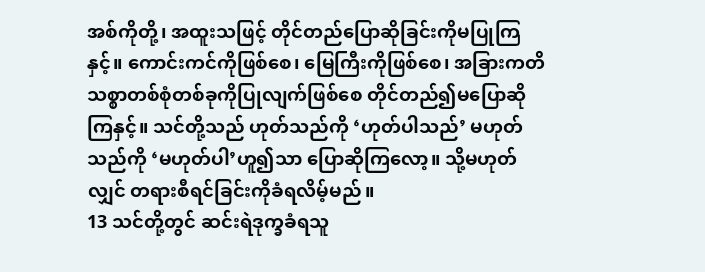အစ်ကိုတို့၊ အထူးသဖြင့် တိုင်တည်ပြောဆိုခြင်းကိုမပြုကြနှင့်။ ကောင်းကင်ကိုဖြစ်စေ၊ မြေကြီးကိုဖြစ်စေ၊ အခြားကတိသစ္စာတစ်စုံတစ်ခုကိုပြုလျက်ဖြစ်စေ တိုင်တည်၍မပြောဆိုကြနှင့်။ သင်တို့သည် ဟုတ်သည်ကို ‘ဟုတ်ပါသည်’ မဟုတ်သည်ကို ‘မဟုတ်ပါ’ဟူ၍သာ ပြောဆိုကြလော့။ သို့မဟုတ်လျှင် တရားစီရင်ခြင်းကိုခံရလိမ့်မည်။
13 သင်တို့တွင် ဆင်းရဲဒုက္ခခံရသူ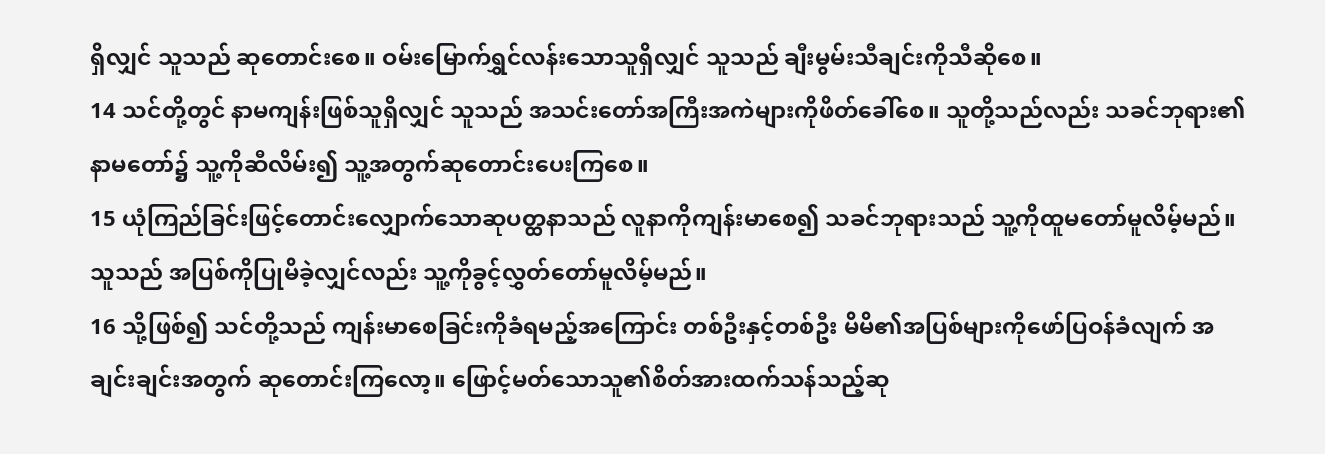ရှိလျှင် သူသည် ဆုတောင်းစေ။ ဝမ်းမြောက်ရွှင်လန်းသောသူရှိလျှင် သူသည် ချီးမွမ်းသီချင်းကိုသီဆိုစေ။
14 သင်တို့တွင် နာမကျန်းဖြစ်သူရှိလျှင် သူသည် အသင်းတော်အကြီးအကဲများကိုဖိတ်ခေါ်စေ။ သူတို့သည်လည်း သခင်ဘုရား၏နာမတော်၌ သူ့ကိုဆီလိမ်း၍ သူ့အတွက်ဆုတောင်းပေးကြစေ။
15 ယုံကြည်ခြင်းဖြင့်တောင်းလျှောက်သောဆုပတ္ထနာသည် လူနာကိုကျန်းမာစေ၍ သခင်ဘုရားသည် သူ့ကိုထူမတော်မူလိမ့်မည်။ သူသည် အပြစ်ကိုပြုမိခဲ့လျှင်လည်း သူ့ကိုခွင့်လွှတ်တော်မူလိမ့်မည်။
16 သို့ဖြစ်၍ သင်တို့သည် ကျန်းမာစေခြင်းကိုခံရမည့်အကြောင်း တစ်ဦးနှင့်တစ်ဦး မိမိ၏အပြစ်များကိုဖော်ပြဝန်ခံလျက် အချင်းချင်းအတွက် ဆုတောင်းကြလော့။ ဖြောင့်မတ်သောသူ၏စိတ်အားထက်သန်သည့်ဆု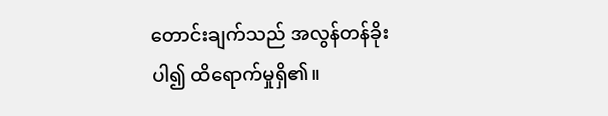တောင်းချက်သည် အလွန်တန်ခိုးပါ၍ ထိရောက်မှုရှိ၏။